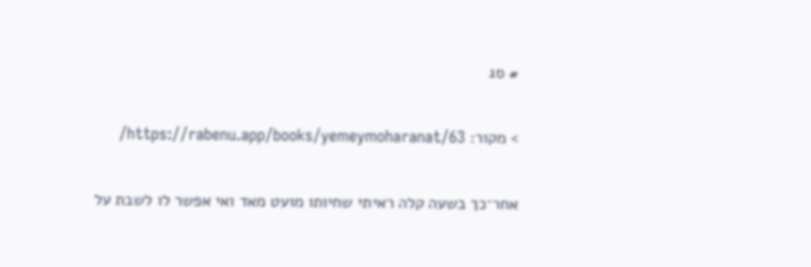# סג

> מקור: https://rabenu.app/books/yemeymoharanat/63/

אחר־כך בשעה קלה ראיתי שחיותו מועט מאד ואי אפשר לו לשבת על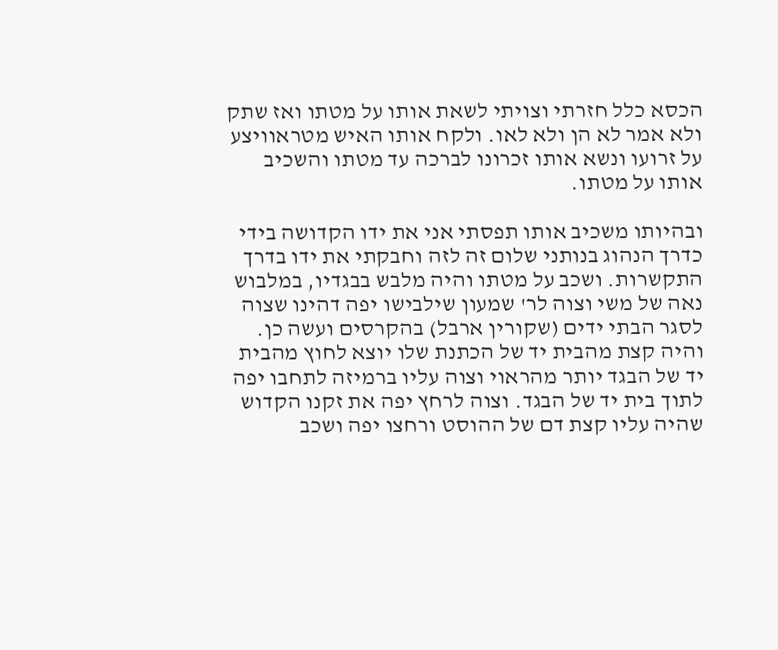הכסא כלל חזרתי וצויתי לשאת אותו על מטתו ואז שתק ולא אמר לא הן ולא לאו. ולקח אותו האיש מטראוויצע על זרועו ונשא אותו זכרונו לברכה עד מטתו והשכיב אותו על מטתו.

ובהיותו משכיב אותו תפסתי אני את ידו הקדושה בידי כדרך הנהוג בנותני שלום זה לזה וחבקתי את ידו בדרך התקשרות. ושכב על מטתו והיה מלבש בבגדיו, במלבוש נאה של משי וצוה לר' שמעון שילבישו יפה דהינו שצוה לסגר הבתי ידים (שקורין ארבל) בהקרסים ועשה כן. והיה קצת מהבית יד של הכתנת שלו יוצא לחוץ מהבית יד של הבגד יותר מהראוי וצוה עליו ברמיזה לתחבו יפה לתוך בית יד של הבגד. וצוה לרחץ יפה את זקנו הקדוש שהיה עליו קצת דם של ההוסט ורחצו יפה ושכב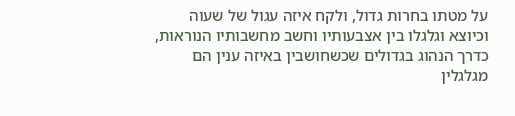על מטתו בחרות גדול, ולקח איזה עגול של שעוה וכיוצא וגלגלו בין אצבעותיו וחשב מחשבותיו הנוראות, כדרך הנהוג בגדולים שכשחושבין באיזה ענין הם מגלגלין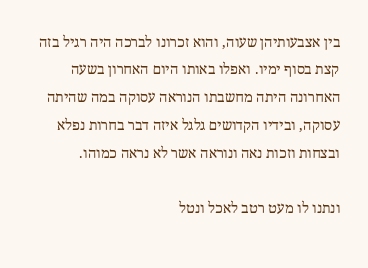בין אצבעותיהן שעוה, והוא זכרונו לברכה היה רגיל בזה קצת בסוף ימיו. ואפלו באותו היום האחרון בשעה האחרונה היתה מחשבתו הנוראה עסוקה במה שהיתה עסוקה, ובידיו הקדושים גלגל איזה דבר בחרות נפלא ובצחות וזכות נאה ונוראה אשר לא נראה כמוהו.

ונתנו לו מעט רטב לאכל ונטל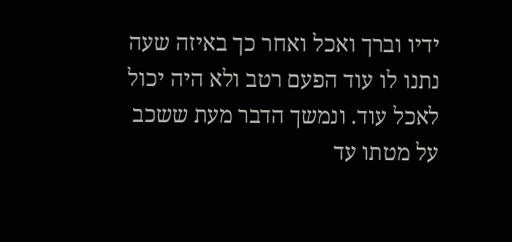ידיו וברך ואכל ואחר כך באיזה שעה נתנו לו עוד הפעם רטב ולא היה יכול לאכל עוד. ונמשך הדבר מעת ששכב על מטתו עד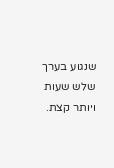שנגוע בערך שלש שעות ויותר קצת.